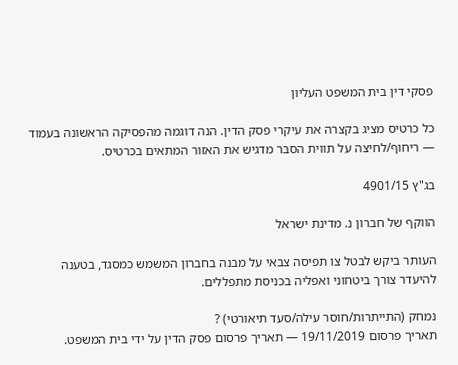פסקי דין בית המשפט העליון

כל כרטיס מציג בקצרה את עיקרי פסק הדין. הנה דוגמה מהפסיקה הראשונה בעמוד — ריחוף/לחיצה על תווית הסבר מדגיש את האזור המתאים בכרטיס.

בג"ץ 4901/15

הווקף של חברון נ. מדינת ישראל

העותר ביקש לבטל צו תפיסה צבאי על מבנה בחברון המשמש כמסגד, בטענה להיעדר צורך ביטחוני ואפליה בכניסת מתפללים.

נמחק (התייתרות/חוסר עילה/סעד תיאורטי) ?
תאריך פרסום 19/11/2019 — תאריך פרסום פסק הדין על ידי בית המשפט.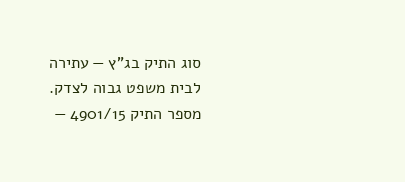סוג התיק בג"ץ — עתירה לבית משפט גבוה לצדק.
מספר התיק 4901/15 —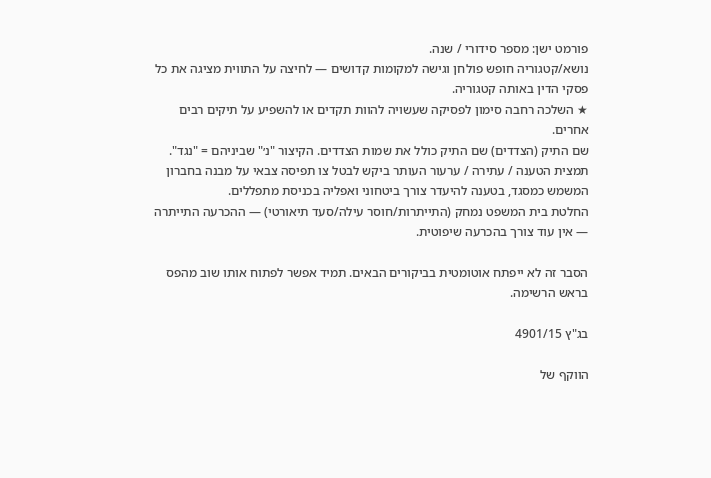פורמט ישן: מספר סידורי / שנה.
נושא/קטגוריה חופש פולחן וגישה למקומות קדושים — לחיצה על התווית מציגה את כל פסקי הדין באותה קטגוריה.
★ השלכה רחבה סימון לפסיקה שעשויה להוות תקדים או להשפיע על תיקים רבים אחרים.
שם התיק (הצדדים) שם התיק כולל את שמות הצדדים. הקיצור "נ׳" שביניהם = "נגד".
תמצית הטענה / עתירה / ערעור העותר ביקש לבטל צו תפיסה צבאי על מבנה בחברון המשמש כמסגד, בטענה להיעדר צורך ביטחוני ואפליה בכניסת מתפללים.
החלטת בית המשפט נמחק (התייתרות/חוסר עילה/סעד תיאורטי) — ההכרעה התייתרה — אין עוד צורך בהכרעה שיפוטית.

הסבר זה לא ייפתח אוטומטית בביקורים הבאים. תמיד אפשר לפתוח אותו שוב מהפס בראש הרשימה.

בג"ץ 4901/15

הווקף של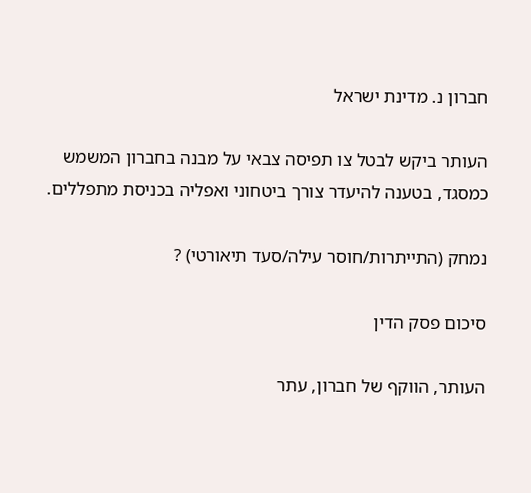חברון נ. מדינת ישראל

העותר ביקש לבטל צו תפיסה צבאי על מבנה בחברון המשמש כמסגד, בטענה להיעדר צורך ביטחוני ואפליה בכניסת מתפללים.

נמחק (התייתרות/חוסר עילה/סעד תיאורטי) ?

סיכום פסק הדין

העותר, הווקף של חברון, עתר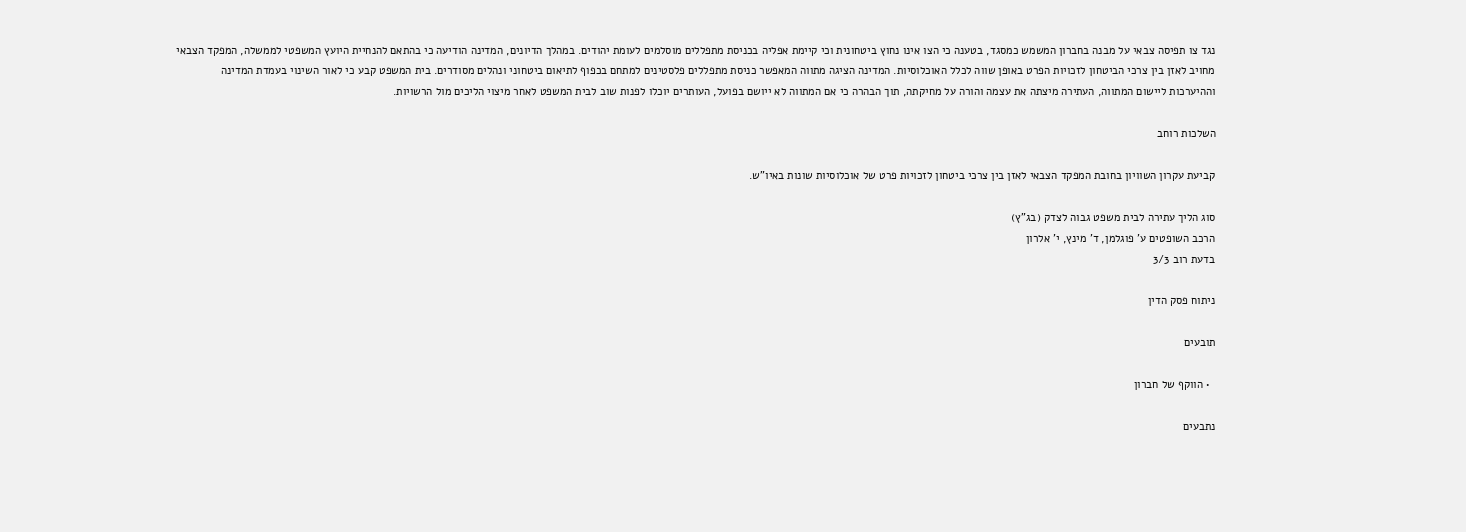נגד צו תפיסה צבאי על מבנה בחברון המשמש כמסגד, בטענה כי הצו אינו נחוץ ביטחונית וכי קיימת אפליה בכניסת מתפללים מוסלמים לעומת יהודים. במהלך הדיונים, המדינה הודיעה כי בהתאם להנחיית היועץ המשפטי לממשלה, המפקד הצבאי מחויב לאזן בין צרכי הביטחון לזכויות הפרט באופן שווה לכלל האוכלוסיות. המדינה הציגה מתווה המאפשר כניסת מתפללים פלסטינים למתחם בכפוף לתיאום ביטחוני ונהלים מסודרים. בית המשפט קבע כי לאור השינוי בעמדת המדינה וההיערכות ליישום המתווה, העתירה מיצתה את עצמה והורה על מחיקתה, תוך הבהרה כי אם המתווה לא ייושם בפועל, העותרים יוכלו לפנות שוב לבית המשפט לאחר מיצוי הליכים מול הרשויות.

השלכות רוחב

קביעת עקרון השוויון בחובת המפקד הצבאי לאזן בין צרכי ביטחון לזכויות פרט של אוכלוסיות שונות באיו"ש.

סוג הליך עתירה לבית משפט גבוה לצדק (בג"ץ)
הרכב השופטים ע' פוגלמן, ד' מינץ, י' אלרון
בדעת רוב 3/3

ניתוח פסק הדין

תובעים

  • הווקף של חברון

נתבעים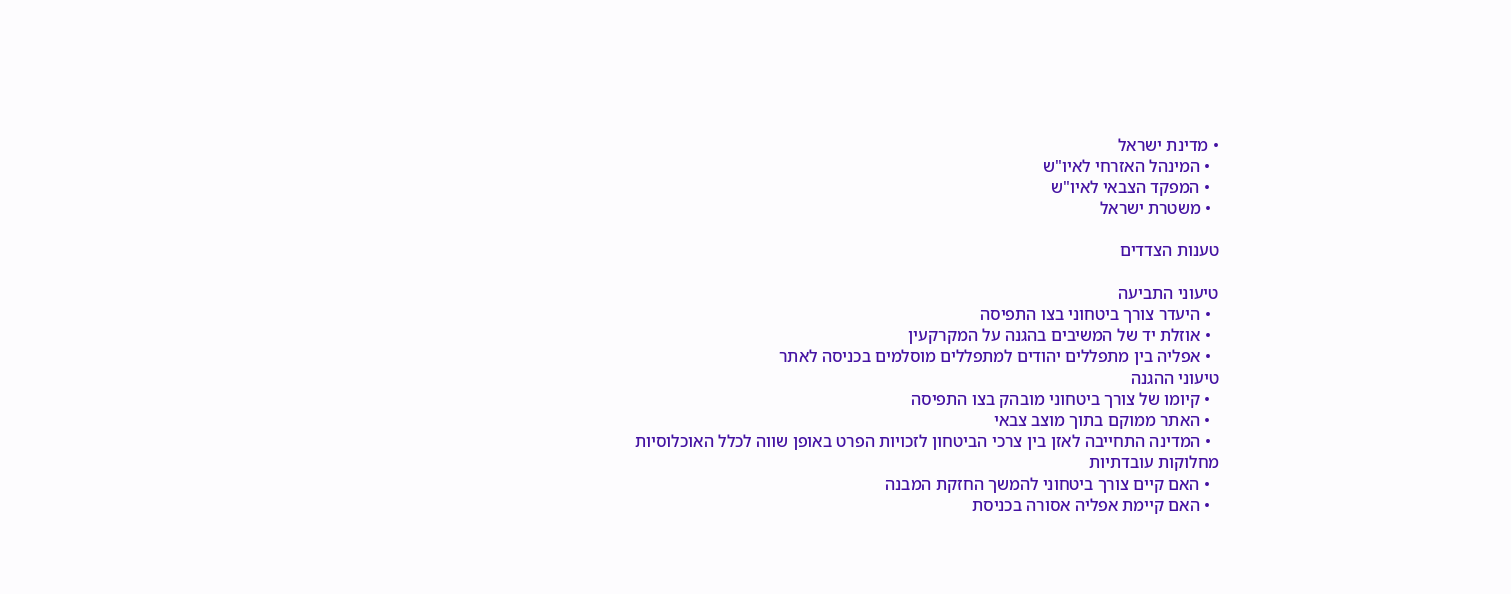• מדינת ישראל
  • המינהל האזרחי לאיו"ש
  • המפקד הצבאי לאיו"ש
  • משטרת ישראל

טענות הצדדים

טיעוני התביעה
  • היעדר צורך ביטחוני בצו התפיסה
  • אוזלת יד של המשיבים בהגנה על המקרקעין
  • אפליה בין מתפללים יהודים למתפללים מוסלמים בכניסה לאתר
טיעוני ההגנה
  • קיומו של צורך ביטחוני מובהק בצו התפיסה
  • האתר ממוקם בתוך מוצב צבאי
  • המדינה התחייבה לאזן בין צרכי הביטחון לזכויות הפרט באופן שווה לכלל האוכלוסיות
מחלוקות עובדתיות
  • האם קיים צורך ביטחוני להמשך החזקת המבנה
  • האם קיימת אפליה אסורה בכניסת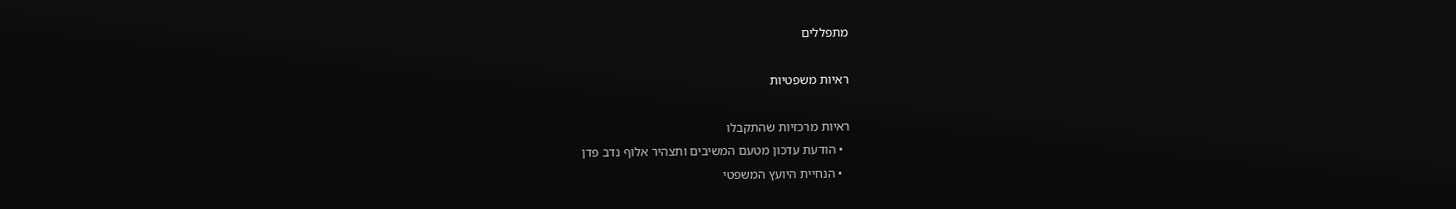מתפללים

ראיות משפטיות

ראיות מרכזיות שהתקבלו
  • הודעת עדכון מטעם המשיבים ותצהיר אלוף נדב פדן
  • הנחיית היועץ המשפטי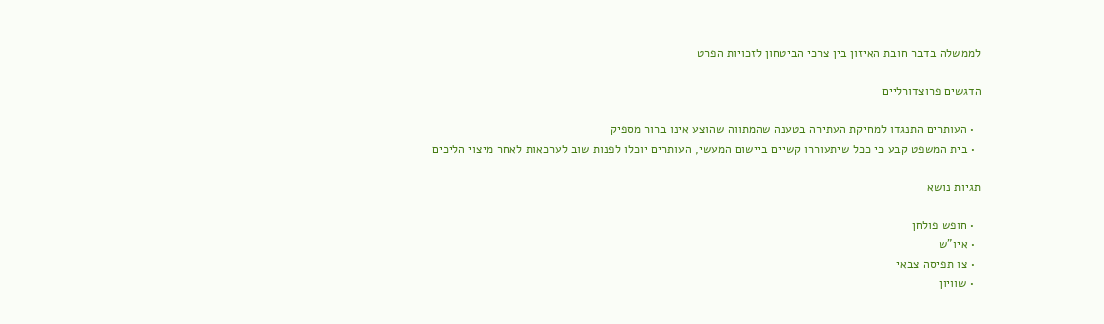לממשלה בדבר חובת האיזון בין צרכי הביטחון לזכויות הפרט

הדגשים פרוצדורליים

  • העותרים התנגדו למחיקת העתירה בטענה שהמתווה שהוצע אינו ברור מספיק
  • בית המשפט קבע כי ככל שיתעוררו קשיים ביישום המעשי, העותרים יוכלו לפנות שוב לערכאות לאחר מיצוי הליכים

תגיות נושא

  • חופש פולחן
  • איו"ש
  • צו תפיסה צבאי
  • שוויון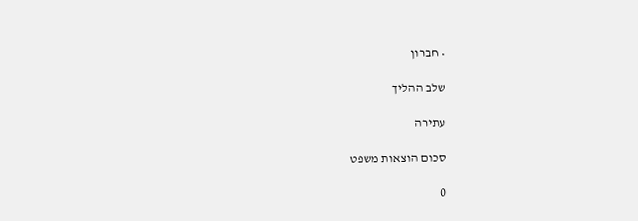• חברון

שלב ההליך

עתירה

סכום הוצאות משפט

0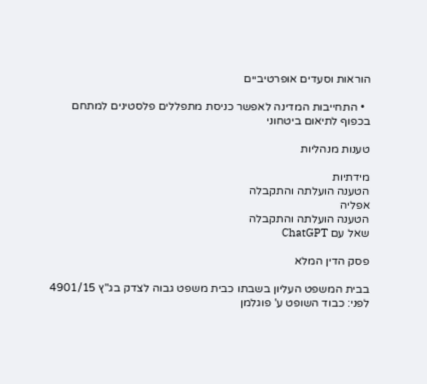הוראות וסעדים אופרטיביים

  • התחייבות המדינה לאפשר כניסת מתפללים פלסטינים למתחם בכפוף לתיאום ביטחוני

טענות מנהליות

מידתיות
הטענה הועלתה והתקבלה
אפליה
הטענה הועלתה והתקבלה
שאל עם ChatGPT

פסק הדין המלא

בבית המשפט העליון בשבתו כבית משפט גבוה לצדק בג"ץ 4901/15 לפני: כבוד השופט ע' פוגלמן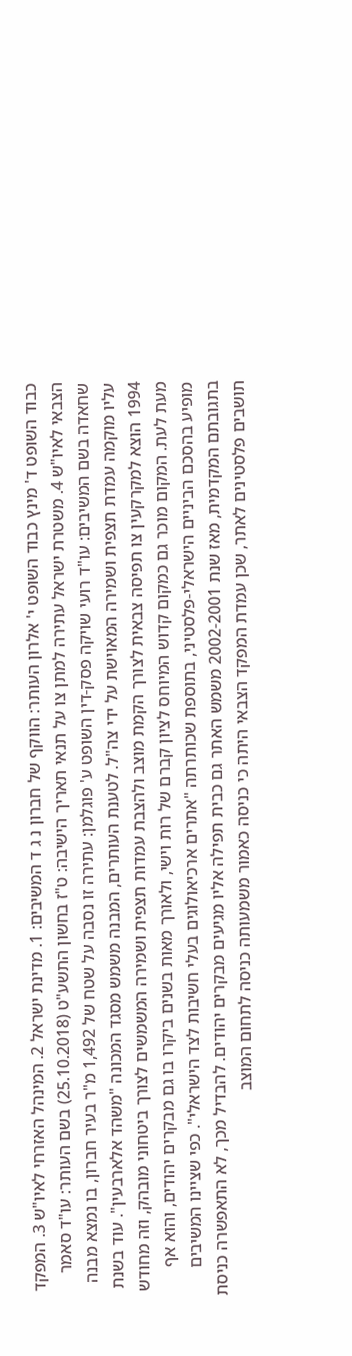כבוד השופט ד' מינץ כבוד השופט י' אלרון העותר: הווקף של חברון נ ג ד המשיבים: 1. מדינת ישראל 2. המינהל האזרחי לאיו"ש 3. המפקד הצבאי לאיו"ש 4. משטרת ישראל עתירה למתן צו על תנאי תאריך הישיבה: ט"ז בחשון התשע"ט (25.10.2018) בשם העותר: עו"ד סאמר שחאדה בשם המשיבים: עו"ד רועי שויקה פסק-דין השופט ע' פוגלמן: עתירה זו נסבה על שטח של 1,492 מ"ר בעיר חברון, בו נמצא מבנה עליו מוקמה עמדת תצפית ושמירה המאוישת על ידי צה"ל. לטענת העותרים, המבנה משמש מסגד המכונה "משהד אלארבעין". עוד בשנת 1994 הוצא למקרקעין צו תפיסה צבאית לצורך הקמת מוצב ולהצבת עמדות תצפית ושמירה המשמשים לצורך ביטחוני מובהק, וזה מחודש מעת לעת. המקום מוכר גם כמקום קדוש המיוחס לציון קברם של רות וישי, ולאורך מאות בשנים ביקרו בו גם מבקרים יהודים, והוא אף מופיע בהסכם הביניים הישראלי-פלסטיני, בתוספת שכותרתה "אתרים ארכיאולוגים בעלי חשיבות לצד הישראלי". כפי שציינו המשיבים בתגובתם המקדמית, מאז שנת 2002-2001 משמש האתר גם כבית תפילה אליו מגיעים מבקרים יהודים. להבדיל מכך, לא התאפשרה כניסת תושבים פלסטינים לאתר, שכן עמדת המפקד הצבאי היתה כי כניסה כאמור משמעותה כניסה לתחום המוצב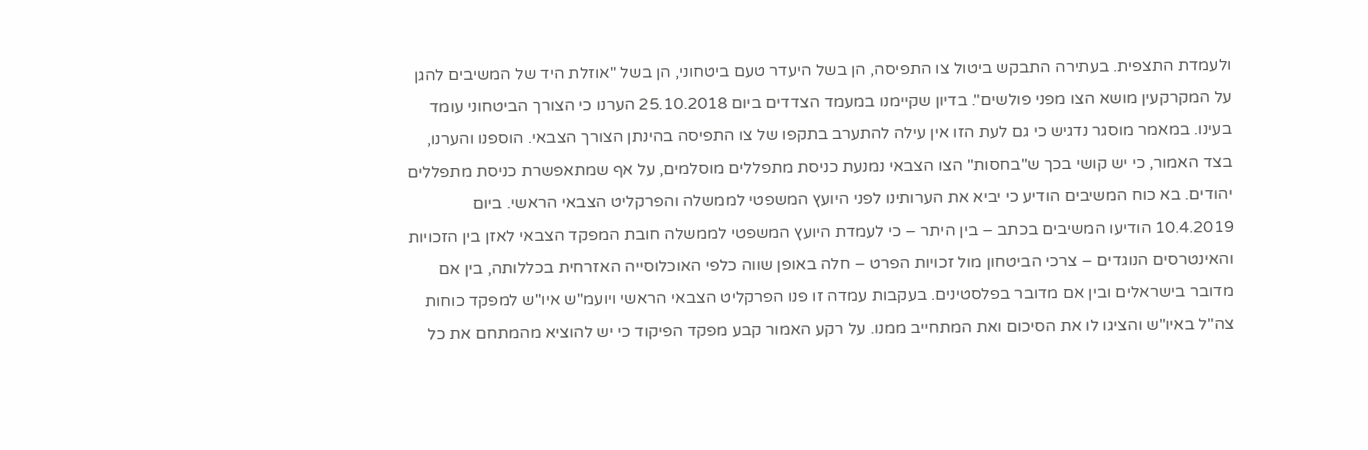ולעמדת התצפית. בעתירה התבקש ביטול צו התפיסה, הן בשל היעדר טעם ביטחוני, הן בשל "אוזלת היד של המשיבים להגן על המקרקעין מושא הצו מפני פולשים". בדיון שקיימנו במעמד הצדדים ביום 25.10.2018 הערנו כי הצורך הביטחוני עומד בעינו. במאמר מוסגר נדגיש כי גם לעת הזו אין עילה להתערב בתקפו של צו התפיסה בהינתן הצורך הצבאי. הוספנו והערנו, בצד האמור, כי יש קושי בכך ש"בחסות" הצו הצבאי נמנעת כניסת מתפללים מוסלמים, על אף שמתאפשרת כניסת מתפללים יהודים. בא כוח המשיבים הודיע כי יביא את הערותינו לפני היועץ המשפטי לממשלה והפרקליט הצבאי הראשי. ביום 10.4.2019 הודיעו המשיבים בכתב – בין היתר – כי לעמדת היועץ המשפטי לממשלה חובת המפקד הצבאי לאזן בין הזכויות והאינטרסים הנוגדים – צרכי הביטחון מול זכויות הפרט – חלה באופן שווה כלפי האוכלוסייה האזרחית בכללותה, בין אם מדובר בישראלים ובין אם מדובר בפלסטינים. בעקבות עמדה זו פנו הפרקליט הצבאי הראשי ויועמ"ש איו"ש למפקד כוחות צה"ל באיו"ש והציגו לו את הסיכום ואת המתחייב ממנו. על רקע האמור קבע מפקד הפיקוד כי יש להוציא מהמתחם את כל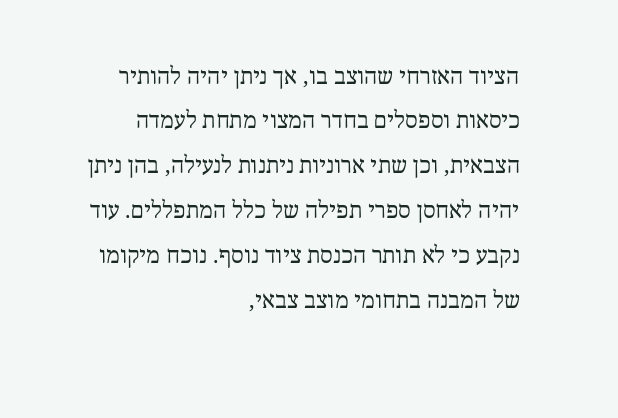הציוד האזרחי שהוצב בו, אך ניתן יהיה להותיר כיסאות וספסלים בחדר המצוי מתחת לעמדה הצבאית, וכן שתי ארוניות ניתנות לנעילה, בהן ניתן יהיה לאחסן ספרי תפילה של כלל המתפללים. עוד נקבע כי לא תותר הכנסת ציוד נוסף. נוכח מיקומו של המבנה בתחומי מוצב צבאי,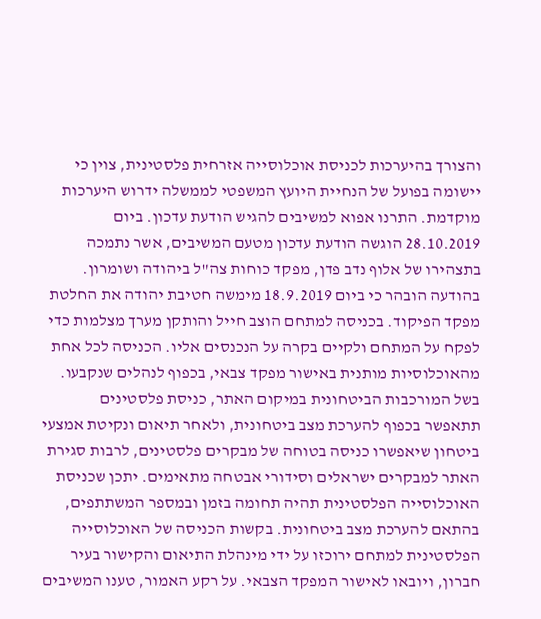והצורך בהיערכות לכניסת אוכלוסייה אזרחית פלסטינית, צוין כי יישומה בפועל של הנחיית היועץ המשפטי לממשלה ידרוש היערכות מוקדמת. התרנו אפוא למשיבים להגיש הודעת עדכון. ביום 28.10.2019 הוגשה הודעת עדכון מטעם המשיבים, אשר נתמכה בתצהירו של אלוף נדב פדן, מפקד כוחות צה"ל ביהודה ושומרון. בהודעה הובהר כי ביום 18.9.2019 מימשה חטיבת יהודה את החלטת מפקד הפיקוד. בכניסה למתחם הוצב חייל והותקן מערך מצלמות כדי לפקח על המתחם ולקיים בקרה על הנכנסים אליו. הכניסה לכל אחת מהאוכלוסיות מותנית באישור מפקד צבאי, בכפוף לנהלים שנקבעו. בשל המורכבות הביטחונית במיקום האתר, כניסת פלסטינים תתאפשר בכפוף להערכת מצב ביטחונית, ולאחר תיאום ונקיטת אמצעי ביטחון שיאפשרו כניסה בטוחה של מבקרים פלסטינים, לרבות סגירת האתר למבקרים ישראלים וסידורי אבטחה מתאימים. יתכן שכניסת האוכלוסייה הפלסטינית תהיה תחומה בזמן ובמספר המשתתפים, בהתאם להערכת מצב ביטחונית. בקשות הכניסה של האוכלוסייה הפלסטינית למתחם ירוכזו על ידי מינהלת התיאום והקישור בעיר חברון, ויובאו לאישור המפקד הצבאי. על רקע האמור, טענו המשיבים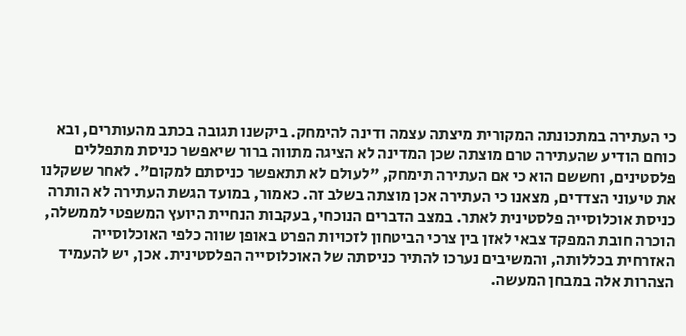כי העתירה במתכונתה המקורית מיצתה עצמה ודינה להימחק. ביקשנו תגובה בכתב מהעותרים, ובא כוחם הודיע שהעתירה טרם מוצתה שכן המדינה לא הציגה מתווה ברור שיאפשר כניסת מתפללים פלסטינים, וחששם הוא כי אם העתירה תימחק, "לעולם לא תתאפשר כניסתם למקום". לאחר ששקלנו את טיעוני הצדדים, מצאנו כי העתירה אכן מוצתה בשלב זה. כאמור, במועד הגשת העתירה לא הותרה כניסת אוכלוסייה פלסטינית לאתר. במצב הדברים הנוכחי, בעקבות הנחיית היועץ המשפטי לממשלה, הוכרה חובת המפקד צבאי לאזן בין צרכי הביטחון לזכויות הפרט באופן שווה כלפי האוכלוסייה האזרחית בכללותה, והמשיבים נערכו להתיר כניסתה של האוכלוסייה הפלסטינית. אכן, יש להעמיד הצהרות אלה במבחן המעשה.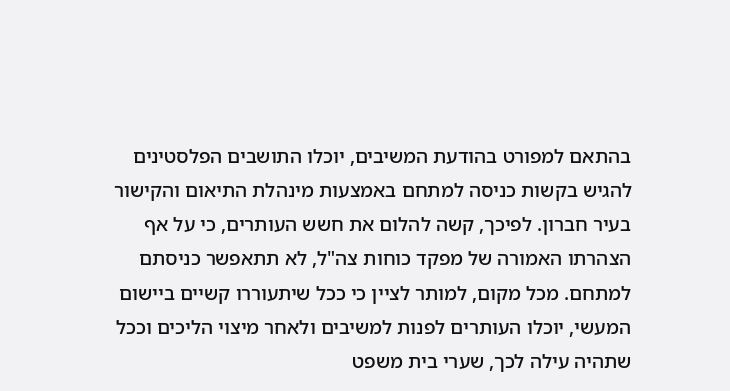בהתאם למפורט בהודעת המשיבים, יוכלו התושבים הפלסטינים להגיש בקשות כניסה למתחם באמצעות מינהלת התיאום והקישור בעיר חברון. לפיכך, קשה להלום את חשש העותרים, כי על אף הצהרתו האמורה של מפקד כוחות צה"ל, לא תתאפשר כניסתם למתחם. מכל מקום, למותר לציין כי ככל שיתעוררו קשיים ביישום המעשי, יוכלו העותרים לפנות למשיבים ולאחר מיצוי הליכים וככל שתהיה עילה לכך, שערי בית משפט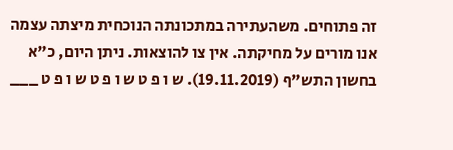זה פתוחים. משהעתירה במתכונתה הנוכחית מיצתה עצמה אנו מורים על מחיקתה. אין צו להוצאות. ניתן היום, כ"א בחשון התש"ף (19.11.2019). ש ו פ ט ש ו פ ט ש ו פ ט ___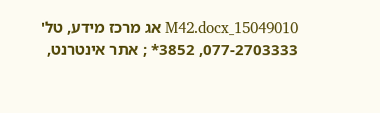15049010_M42.docx אג מרכז מידע, טל' 077-2703333, 3852* ; אתר אינטרנט,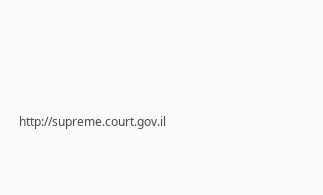http://supreme.court.gov.il